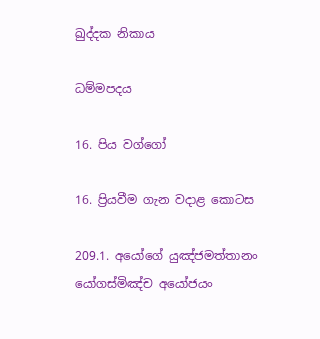ඛුද්දක නිකාය

ධම්මපදය

16. පිය වග්ගෝ

16. ප්‍රියවීම ගැන වදාළ කොටස

209.1. අයෝගේ යුඤ්ජමත්තානං
යෝගස්මිඤ්ච අයෝජයං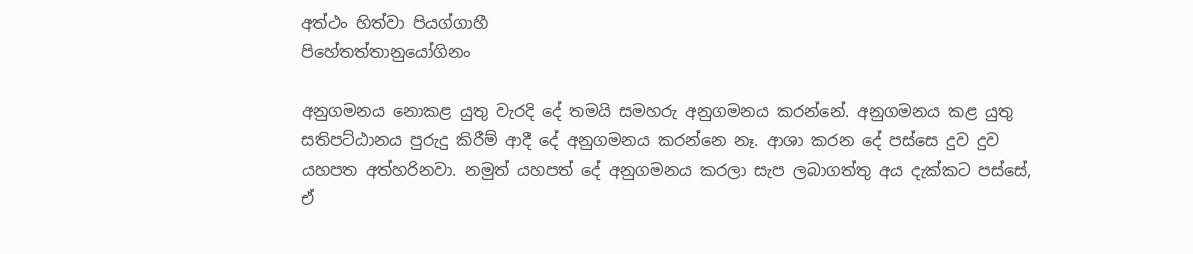අත්ථං හිත්වා පියග්ගාහී
පිහේතත්තානුයෝගිනං

අනුගමනය නොකළ යුතු වැරදි දේ තමයි සමහරු අනුගමනය කරන්නේ. අනුගමනය කළ යුතු සතිපට්ඨානය පුරුදු කිරීම් ආදී දේ අනුගමනය කරන්නෙ නෑ. ආශා කරන දේ පස්සෙ දුව දුව යහපත අත්හරිනවා. නමුත් යහපත් දේ අනුගමනය කරලා සැප ලබාගත්තු අය දැක්කට පස්සේ, ඒ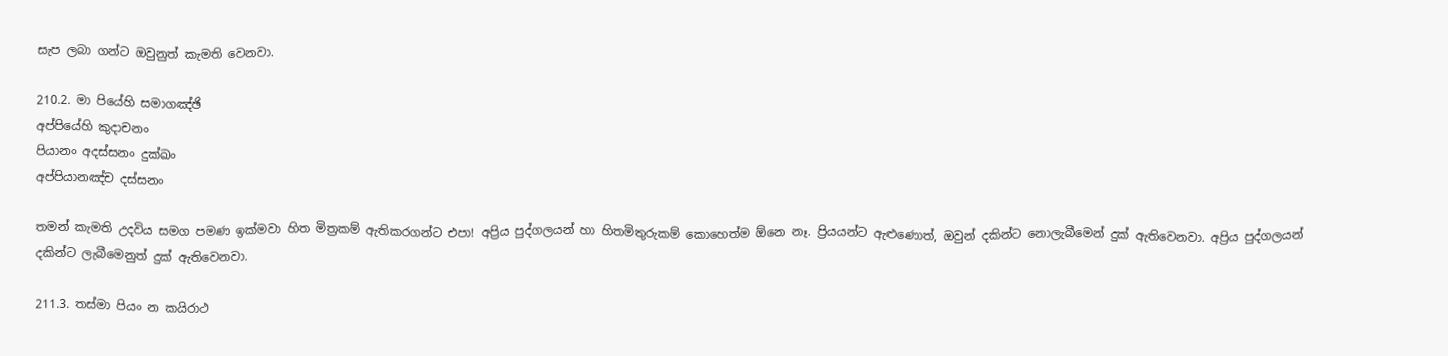සැප ලබා ගන්ට ඔවුනුත් කැමති වෙනවා.

210.2. මා පියේහි සමාගඤ්ඡි
අප්පියේහි කුදාචනං
පියානං අදස්සනං දුක්ඛං
අප්පියානඤ්ච දස්සනං

තමන් කැමති උදවිය සමග පමණ ඉක්මවා හිත මිත්‍රකම් ඇතිකරගන්ට එපා! අප්‍රිය පුද්ගලයන් හා හිතමිතුරුකම් කොහෙත්ම ඕනෙ නෑ. ප්‍රියයන්ට ඇළුණොත්, ඔවුන් දකින්ට නොලැබීමෙන් දුක් ඇතිවෙනවා. අප්‍රිය පුද්ගලයන් දකින්ට ලැබීමෙනුත් දුක් ඇතිවෙනවා.

211.3. තස්මා පියං න කයිරාථ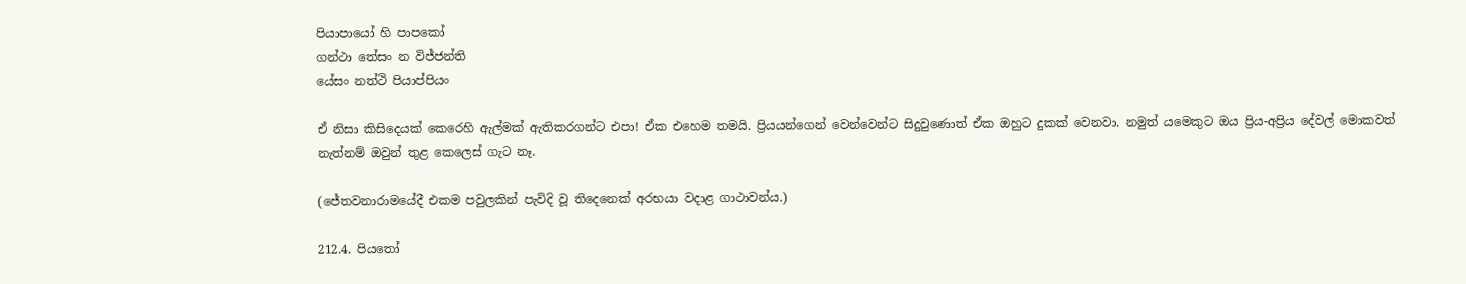පියාපායෝ හි පාපකෝ
ගන්ථා තේසං න විජ්ජන්ති
යේසං නත්ථි පියාප්පියං

ඒ නිසා කිසිදෙයක් කෙරෙහි ඇල්මක් ඇතිකරගන්ට එපා! ඒක එහෙම තමයි. ප්‍රියයන්ගෙන් වෙන්වෙන්ට සිදුවුණොත් ඒක ඔහුට දුකක් වෙනවා. නමුත් යමෙකුට ඔය ප්‍රිය-අප්‍රිය දේවල් මොකවත් නැත්නම් ඔවුන් තුළ කෙලෙස් ගැට නෑ.

(ජේතවනාරාමයේදී එකම පවුලකින් පැවිදි වූ තිදෙනෙක් අරභයා වදාළ ගාථාවන්ය.)

212.4. පියතෝ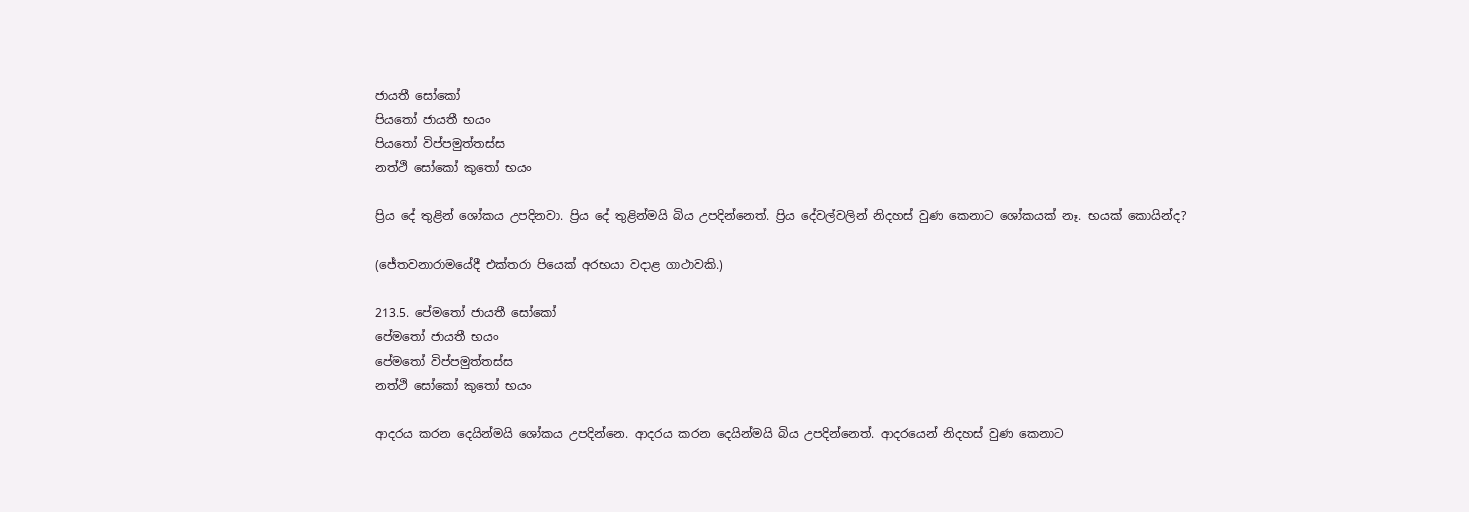ජායතී සෝකෝ
පියතෝ ජායතී භයං
පියතෝ විප්පමුත්තස්ස
නත්ථි සෝකෝ කුතෝ භයං

ප්‍රිය දේ තුළින් ශෝකය උපදිනවා. ප්‍රිය දේ තුළින්මයි බිය උපදින්නෙත්. ප්‍රිය දේවල්වලින් නිදහස් වුණ කෙනාට ශෝකයක් නෑ. භයක් කොයින්ද?

(ජේතවනාරාමයේදී එක්තරා පියෙක් අරභයා වදාළ ගාථාවකි.)

213.5. පේමතෝ ජායතී සෝකෝ
පේමතෝ ජායතී භයං
පේමතෝ විප්පමුත්තස්ස
නත්ථි සෝකෝ කුතෝ භයං

ආදරය කරන දෙයින්මයි ශෝකය උපදින්නෙ. ආදරය කරන දෙයින්මයි බිය උපදින්නෙත්. ආදරයෙන් නිදහස් වුණ කෙනාට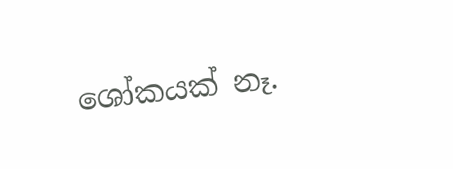ශෝකයක් නෑ.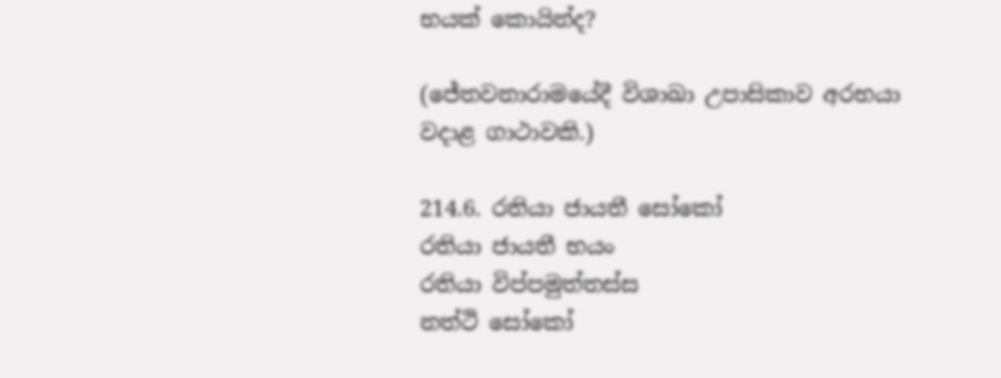භයක් කොයින්ද?

(ජේතවනාරාමයේදී විශාඛා උපාසිකාව අරභයා වදාළ ගාථාවකි.)

214.6. රතියා ජායතී සෝකෝ
රතියා ජායතී භයං
රතියා විප්පමුත්තස්ස
නත්ථි සෝකෝ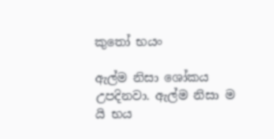කුතෝ භයං

ඇල්ම නිසා ශෝකය උපදිනවා. ඇල්ම නිසා ම යි භය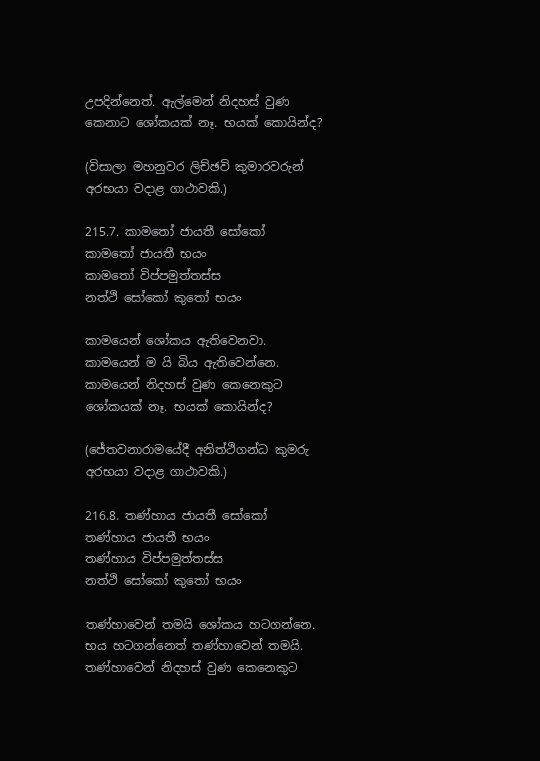උපදින්නෙත්. ඇල්මෙන් නිදහස් වුණ කෙනාට ශෝකයක් නෑ. භයක් කොයින්ද?

(විසාලා මහනුවර ලිච්ඡවි කුමාරවරුන් අරභයා වදාළ ගාථාවකි.)

215.7. කාමතෝ ජායතී සෝකෝ
කාමතෝ ජායතී භයං
කාමතෝ විප්පමුත්තස්ස
නත්ථි සෝකෝ කුතෝ භයං

කාමයෙන් ශෝකය ඇතිවෙනවා. කාමයෙන් ම යි බිය ඇතිවෙන්නෙ. කාමයෙන් නිදහස් වුණ කෙනෙකුට ශෝකයක් නෑ. භයක් කොයින්ද?

(ජේතවනාරාමයේදී අනිත්ථිගන්ධ කුමරු අරභයා වදාළ ගාථාවකි.)

216.8. තණ්හාය ජායතී සෝකෝ
තණ්හාය ජායතී භයං
තණ්හාය විප්පමුත්තස්ස
නත්ථි සෝකෝ කුතෝ භයං

තණ්හාවෙන් තමයි ශෝකය හටගන්නෙ. භය හටගන්නෙත් තණ්හාවෙන් තමයි. තණ්හාවෙන් නිදහස් වුණ කෙනෙකුට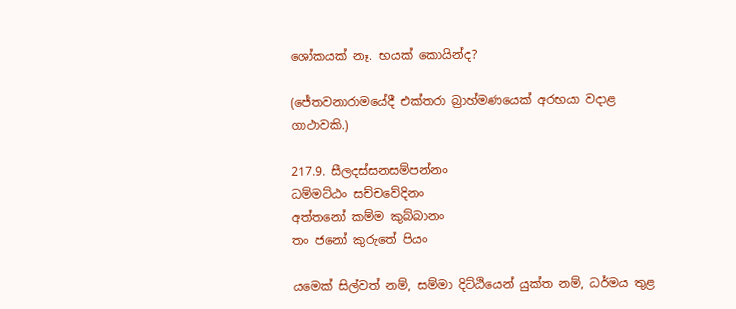ශෝකයක් නෑ. භයක් කොයින්ද?

(ජේතවනාරාමයේදී එක්තරා බ්‍රාහ්මණයෙක් අරභයා වදාළ ගාථාවකි.)

217.9. සීලදස්සනසම්පන්නං
ධම්මට්ඨං සච්චවේදිනං
අත්තනෝ කම්ම කුබ්බානං
තං ජනෝ කුරුතේ පියං

යමෙක් සිල්වත් නම්, සම්මා දිට්ඨියෙන් යුක්ත නම්, ධර්මය තුළ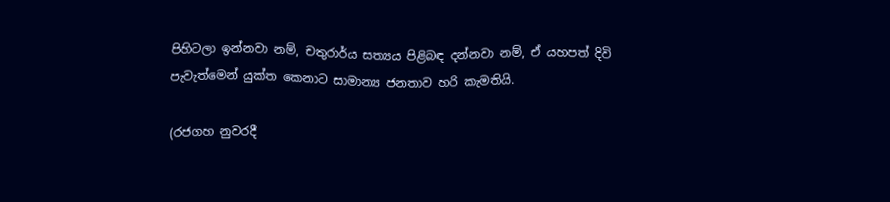පිහිටලා ඉන්නවා නම්, චතුරාර්ය සත්‍යය පිළිබඳ දන්නවා නම්, ඒ යහපත් දිවි පැවැත්මෙන් යුක්ත කෙනාට සාමාන්‍ය ජනතාව හරි කැමතියි.

(රජගහ නුවරදී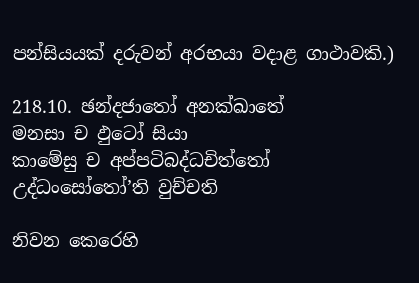පන්සියයක් දරුවන් අරභයා වදාළ ගාථාවකි.)

218.10. ඡන්දජාතෝ අනක්ඛාතේ
මනසා ච ඵුටෝ සියා
කාමේසු ච අප්පටිබද්ධචිත්තෝ
උද්ධංසෝතෝ’ති වුච්චති

නිවන කෙරෙහි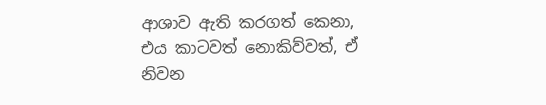ආශාව ඇති කරගත් කෙනා, එය කාටවත් නොකිව්වත්, ඒ නිවන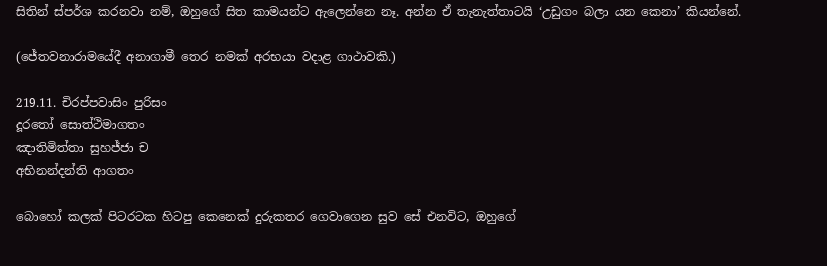සිතින් ස්පර්ශ කරනවා නම්, ඔහුගේ සිත කාමයන්ට ඇලෙන්නෙ නෑ. අන්න ඒ තැනැත්තාටයි ‘උඩුගං බලා යන කෙනා’ කියන්නේ.

(ජේතවනාරාමයේදී අනාගාමී තෙර නමක් අරභයා වදාළ ගාථාවකි.)

219.11. චිරප්පවාසිං පුරිසං
දූරතෝ සොත්ථිමාගතං
ඤාතිමිත්තා සුහජ්ජා ච
අභිනන්දන්ති ආගතං

බොහෝ කලක් පිටරටක හිටපු කෙනෙක් දුරුකතර ගෙවාගෙන සුව සේ එනවිට, ඔහුගේ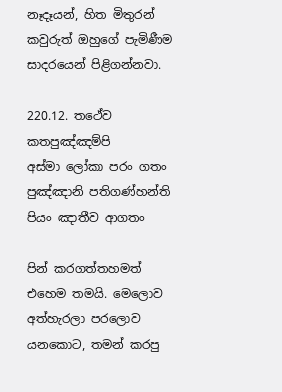නෑදෑයන්, හිත මිතුරන් කවුරුත් ඔහුගේ පැමිණීම සාදරයෙන් පිළිගන්නවා.

220.12. තථේව කතපුඤ්ඤම්පි
අස්මා ලෝකා පරං ගතං
පුඤ්ඤානි පතිගණ්හන්ති
පියං ඤාතීව ආගතං

පින් කරගත්තහමත් එහෙම තමයි. මෙලොව අත්හැරලා පරලොව යනකොට, තමන් කරපු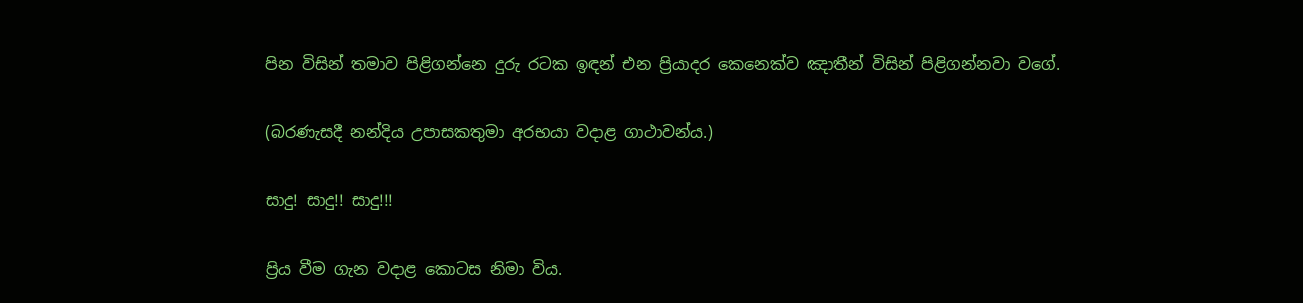පින විසින් තමාව පිළිගන්නෙ දුරු රටක ඉඳන් එන ප්‍රියාදර කෙනෙක්ව ඤාතීන් විසින් පිළිගන්නවා වගේ.

(බරණැසදී නන්දිය උපාසකතුමා අරභයා වදාළ ගාථාවන්ය.)

සාදු! සාදු!! සාදු!!!

ප්‍රිය වීම ගැන වදාළ කොටස නිමා විය.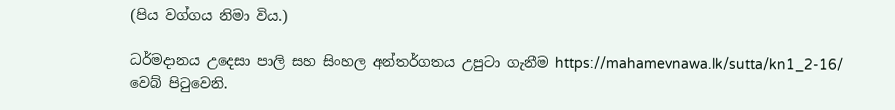(පිය වග්ගය නිමා විය.)

ධර්මදානය උදෙසා පාලි සහ සිංහල අන්තර්ගතය උපුටා ගැනීම https://mahamevnawa.lk/sutta/kn1_2-16/ වෙබ් පිටුවෙනි.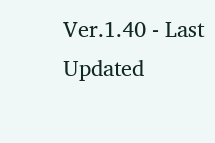Ver.1.40 - Last Updated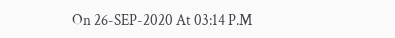On 26-SEP-2020 At 03:14 P.M